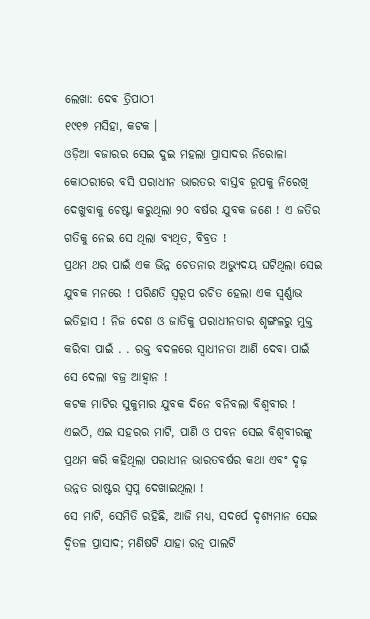ଲେଖା: ଦେଵ ତ୍ରିପାଠୀ
୧୯୧୭ ମସିହା, କଟକ ।
ଓଡ଼ିଆ ବଜାରର ସେଇ ଦୁଇ ମହଲା ପ୍ରାସାଦର ନିରୋଳା କୋଠରୀରେ ବସି ପରାଧୀନ ଭାରତର ବାସ୍ତବ ରୂପକୁ ନିରେଖି ଦେଖୁବାକୁ ଚେଷ୍ଟା କରୁଥିଲା ୨୦ ବର୍ଷର ଯୁବକ ଜଣେ ! ଏ ଜତିର ଗତିକୁ ନେଇ ସେ ଥିଲା ବ୍ୟଥିତ, ବିବ୍ରତ !
ପ୍ରଥମ ଥର ପାଇଁ ଏକ ଭିନ୍ନ ଚେତନାର ଅଭ୍ୟୁଦୟ ଘଟିଥିଲା ସେଇ ଯୁବକ ମନରେ ! ପରିଣତି ସ୍ବରୂପ ରଚିତ ହେଲା ଏକ ସ୍ବର୍ଣ୍ଣାଭ ଇତିହାସ ! ନିଜ ଦେଶ ଓ ଜାତିକୁ ପରାଧୀନତାର ଶୃଙ୍ଗଳରୁ ମୁକ୍ତ କରିବା ପାଇଁ . . ରକ୍ତ ବଦଳରେ ସ୍ବାଧୀନତା ଆଣି ଦେବା ପାଇଁ ସେ ଦେଲା ବଜ୍ର ଆହ୍ୱାନ !
କଟକ ମାଟିର ସୁକୁମାର ଯୁବକ ଦିନେ ବନିବଲା ବିଶ୍ୱବୀର !
ଏଇଠି, ଏଇ ସହରର ମାଟି, ପାଣି ଓ ପବନ ସେଇ ବିଶ୍ୱବୀରଙ୍କୁ ପ୍ରଥମ କରି କହିଥିଲା ପରାଧୀନ ଭାରତବର୍ଷର କଥା ଏବଂ ଦୃଢ଼ ଉନ୍ନତ ରାଷ୍ଟର ସ୍ବପ୍ନ ଦେଖାଇଥିଲା !
ସେ ମାଟି, ସେମିତି ରହିଛି, ଆଜି ମଧ୍ୟ, ସଦର୍ପେ ଦୃଶ୍ୟମାନ ସେଇ ଦ୍ଵିତଳ ପ୍ରାସାଦ; ମଣିଷଟି ଯାହା ରତ୍ନ ପାଲଟି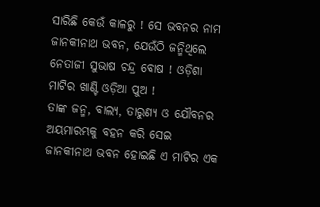ସାରିଛି କେଉଁ କାଳରୁ ! ସେ ଭବନର ନାମ ଜାନକୀନାଥ ଭବନ, ଯେଉଁଠି ଜନ୍ମିଥିଲେ ନେତାଜୀ ସୁଭାଷ ଚନ୍ଦ୍ର ବୋଷ ! ଓଡ଼ିଶା ମାଟିର ଖାଣ୍ଟି ଓଡ଼ିଆ ପୁଅ !
ତାଙ୍କ ଜନ୍ମ, ବାଲ୍ୟ, ତାରୁଣ୍ୟ ଓ ଯୌବନର ଅୟମାରମ୍ଭକୁ ବହନ କରି ସେଇ ଜାନକୀନାଥ ଭବନ ହୋଇଛି ଏ ମାଟିର ଏକ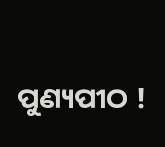ପୁଣ୍ୟପୀଠ !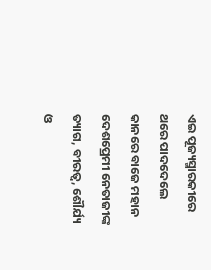ଏଇ ପୂଜ୍ୟସ୍ମାରକୀରେ ଥରେ ପାଦଦେଲେ କାନରେ ବାଜେ ମହାନ ଦେଶପ୍ରେମୀ ନେତାଜୀଙ୍କ ତ୍ୟାଗ, ବୀରତ୍ୱ, ଶୌର୍ଯ୍ୟ ଓ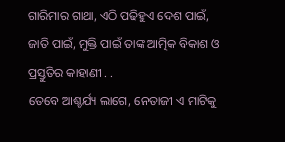ଗାରିମାର ଗାଥା, ଏଠି ପଢିହୁଏ ଦେଶ ପାଇଁ, ଜାତି ପାଇଁ, ମୁକ୍ତି ପାଇଁ ତାଙ୍କ ଆତ୍ମିକ ବିକାଶ ଓ ପ୍ରସ୍ତୁତିର କାହାଣୀ . .
ତେବେ ଆଶ୍ଚର୍ଯ୍ୟ ଲାଗେ, ନେତାଜୀ ଏ ମାଟିକୁ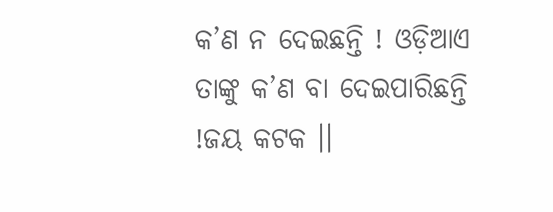କ’ଣ ନ ଦେଇଛନ୍ତି ! ଓଡ଼ିଆଏ ତାଙ୍କୁ କ’ଣ ବା ଦେଇପାରିଛନ୍ତି !ଜୟ କଟକ ।।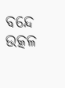ବନ୍ଦେ ଉତ୍କଳ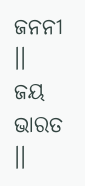ଜନନୀ ।।
ଜୟ ଭାରତ ।।